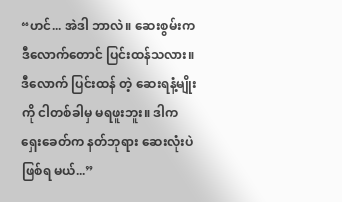“ဟင်... အဲဒါ ဘာလဲ။ ဆေးစွမ်းက ဒီလောက်တောင် ပြင်းထန်သလား။ ဒီလောက် ပြင်းထန် တဲ့ ဆေးရနံ့မျိုးကို ငါတစ်ခါမှ မရဖူးဘူး။ ဒါက ရှေးခေတ်က နတ်ဘုရား ဆေးလုံးပဲ ဖြစ်ရ မယ်...”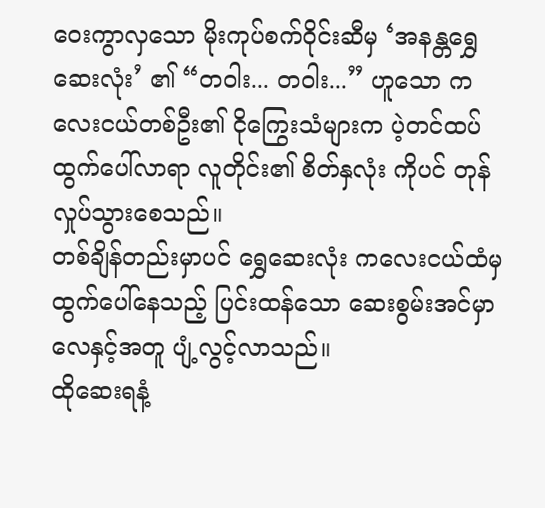ဝေးကွာလှသော မိုးကုပ်စက်ဝိုင်းဆီမှ ‘အနန္တရွှေဆေးလုံး’ ၏ “တဝါး... တဝါး...” ဟူသော ကလေးငယ်တစ်ဦး၏ ငိုကြွေးသံများက ပဲ့တင်ထပ် ထွက်ပေါ်လာရာ လူတိုင်း၏ စိတ်နှလုံး ကိုပင် တုန်လှုပ်သွားစေသည်။
တစ်ချိန်တည်းမှာပင် ရွှေဆေးလုံး ကလေးငယ်ထံမှ ထွက်ပေါ်နေသည့် ပြင်းထန်သော ဆေးစွမ်းအင်မှာ လေနှင့်အတူ ပျံ့လွင့်လာသည်။
ထိုဆေးရနံ့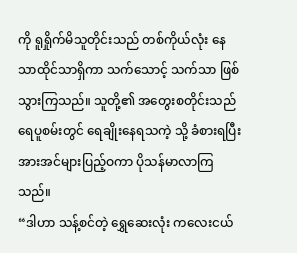ကို ရူရှိုက်မိသူတိုင်းသည် တစ်ကိုယ်လုံး နေသာထိုင်သာရှိကာ သက်သောင့် သက်သာ ဖြစ်သွားကြသည်။ သူတို့၏ အတွေးစတိုင်းသည် ရေပူစမ်းတွင် ရေချိုးနေရသကဲ့ သို့ ခံစားရပြီး အားအင်များပြည့်ဝကာ ပိုသန်မာလာကြသည်။
“ဒါဟာ သန့်စင်တဲ့ ရွှေဆေးလုံး ကလေးငယ်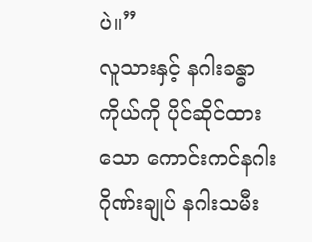ပဲ။”
လူသားနှင့် နဂါးခန္ဓာကိုယ်ကို ပိုင်ဆိုင်ထားသော ကောင်းကင်နဂါးဂိုဏ်းချုပ် နဂါးသမီး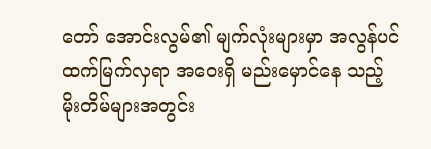တော် အောင်းလွမ်၏ မျက်လုံးများမှာ အလွန်ပင် ထက်မြက်လှရာ အဝေးရှိ မည်းမှောင်နေ သည့် မိုးတိမ်များအတွင်း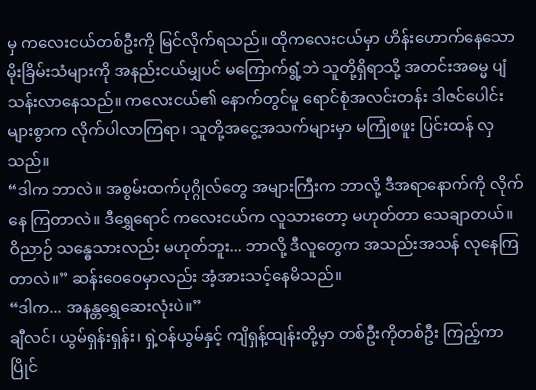မှ ကလေးငယ်တစ်ဦးကို မြင်လိုက်ရသည်။ ထိုကလေးငယ်မှာ ဟိန်းဟောက်နေသော မိုးခြိမ်းသံများကို အနည်းငယ်မျှပင် မကြောက်ရွံ့ဘဲ သူတို့ရှိရာသို့ အတင်းအဓမ္မ ပျံသန်းလာနေသည်။ ကလေးငယ်၏ နောက်တွင်မူ ရောင်စုံအလင်းတန်း ဒါဇင်ပေါင်းများစွာက လိုက်ပါလာကြရာ၊ သူတို့အငွေ့အသက်များမှာ မကြုံစဖူး ပြင်းထန် လှသည်။
“ဒါက ဘာလဲ။ အစွမ်းထက်ပုဂ္ဂိုလ်တွေ အများကြီးက ဘာလို့ ဒီအရာနောက်ကို လိုက်နေ ကြတာလဲ။ ဒီရွှေရောင် ကလေးငယ်က လူသားတော့ မဟုတ်တာ သေချာတယ်။ ဝိညာဉ် သန္ဓေသားလည်း မဟုတ်ဘူး... ဘာလို့ ဒီလူတွေက အသည်းအသန် လုနေကြတာလဲ။” ဆန်းဝေဝေမှာလည်း အံ့အားသင့်နေမိသည်။
“ဒါက... အနန္တရွှေဆေးလုံးပဲ။”
ချီလင်၊ ယွမ်ရှန်းရှန်း၊ ရှဲ့ဝန်ယွမ်နှင့် ကျိရှန့်ထျန်းတို့မှာ တစ်ဦးကိုတစ်ဦး ကြည့်ကာ ပြိုင်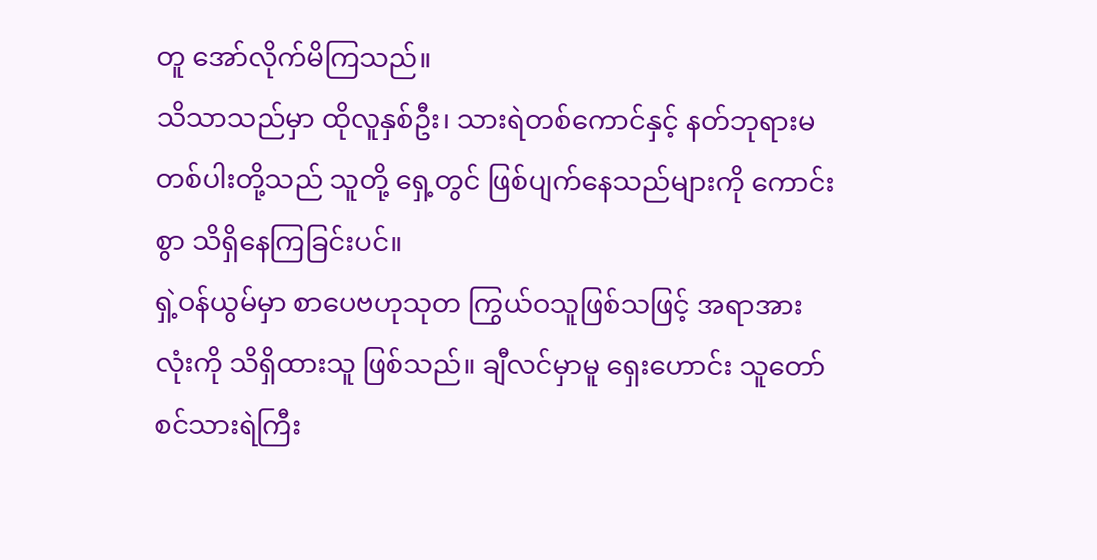တူ အော်လိုက်မိကြသည်။
သိသာသည်မှာ ထိုလူနှစ်ဦး၊ သားရဲတစ်ကောင်နှင့် နတ်ဘုရားမတစ်ပါးတို့သည် သူတို့ ရှေ့တွင် ဖြစ်ပျက်နေသည်များကို ကောင်းစွာ သိရှိနေကြခြင်းပင်။
ရှဲ့ဝန်ယွမ်မှာ စာပေဗဟုသုတ ကြွယ်ဝသူဖြစ်သဖြင့် အရာအားလုံးကို သိရှိထားသူ ဖြစ်သည်။ ချီလင်မှာမူ ရှေးဟောင်း သူတော်စင်သားရဲကြီး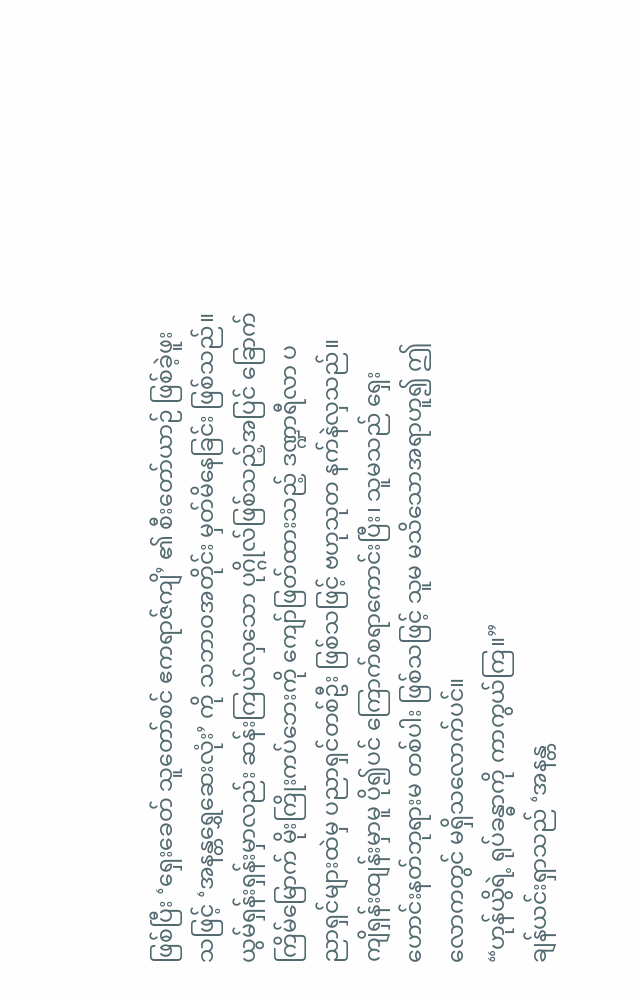ဖြစ်ပြီး ‘ရှေးခေတ် သူတော်စင် ဧကရာဇ်ကျိ’ ၏ စီးတော်ယာဉ် ဖြစ်ခဲ့ဖူးသဖြင့် ‘အနန္တရွှေဆေးလုံး’ ကို သဘာဝအတိုင်း မှတ်မိနေခြင်း ဖြစ်သည်။
ယွမ်ရှန်းရှန်းမှာလည်း ဆန်းကြယ်လှသော ပုဂ္ဂိုလ်ဖြစ်သည့်အပြင် ခြောက်ကြိမ်မြောက် မိုးကြိုးကပ်ဘေးကို ကျော်ဖြတ်ထားသည့် ဒဏ္ဍာရီလာ ပညာရှင်များထဲမှ ပညာရှင်တစ်ဦး ဖြစ်သဖြင့် ဗဟုသုတ နက်နဲလှသည်။
ကျိရှန်းထျန်းမှာမူ ပို၍ပင် ကြောက်စရာကောင်းပြီး၊ သူမသည် ရှေးဟောင်းနတ်ဘုရားမ တစ်ပါး ဖြစ်သဖြင့် သူမ မသိသောအရာဟူ၍ ဤလောကတွင် မရှိသလောက်ပင်။
“ဟုန်ယွိရဲ့ ရုပ်ခန္ဓာကို ကာကွယ်ကြ။”
ချန်ယင်းရှာသည် ‘အနန္တ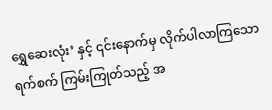ရွှေဆေးလုံး’ နှင့် ၎င်းနောက်မှ လိုက်ပါလာကြသော ရက်စက် ကြမ်းကြုတ်သည့် အ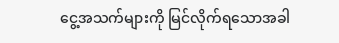ငွေ့အသက်များကို မြင်လိုက်ရသောအခါ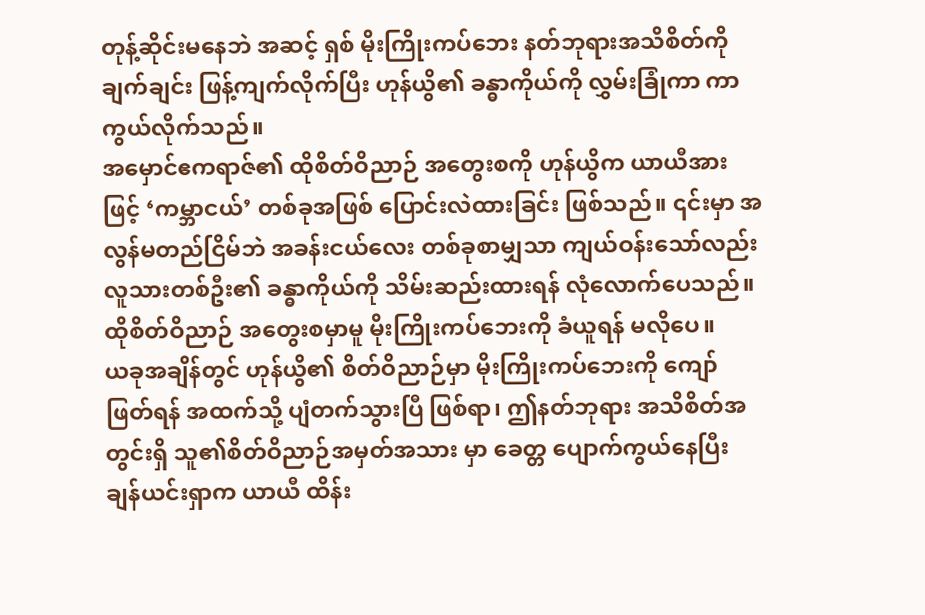တုန့်ဆိုင်းမနေဘဲ အဆင့် ရှစ် မိုးကြိုးကပ်ဘေး နတ်ဘုရားအသိစိတ်ကို ချက်ချင်း ဖြန့်ကျက်လိုက်ပြီး ဟုန်ယွိ၏ ခန္ဓာကိုယ်ကို လွှမ်းခြုံကာ ကာကွယ်လိုက်သည်။
အမှောင်ဧကရာဇ်၏ ထိုစိတ်ဝိညာဉ် အတွေးစကို ဟုန်ယွိက ယာယီအားဖြင့် ‘ကမ္ဘာငယ်’ တစ်ခုအဖြစ် ပြောင်းလဲထားခြင်း ဖြစ်သည်။ ၎င်းမှာ အလွန်မတည်ငြိမ်ဘဲ အခန်းငယ်လေး တစ်ခုစာမျှသာ ကျယ်ဝန်းသော်လည်း လူသားတစ်ဦး၏ ခန္ဓာကိုယ်ကို သိမ်းဆည်းထားရန် လုံလောက်ပေသည်။
ထိုစိတ်ဝိညာဉ် အတွေးစမှာမူ မိုးကြိုးကပ်ဘေးကို ခံယူရန် မလိုပေ။
ယခုအချိန်တွင် ဟုန်ယွိ၏ စိတ်ဝိညာဉ်မှာ မိုးကြိုးကပ်ဘေးကို ကျော်ဖြတ်ရန် အထက်သို့ ပျံတက်သွားပြီ ဖြစ်ရာ၊ ဤနတ်ဘုရား အသိစိတ်အတွင်းရှိ သူ၏စိတ်ဝိညာဉ်အမှတ်အသား မှာ ခေတ္တ ပျောက်ကွယ်နေပြီး ချန်ယင်းရှာက ယာယီ ထိန်း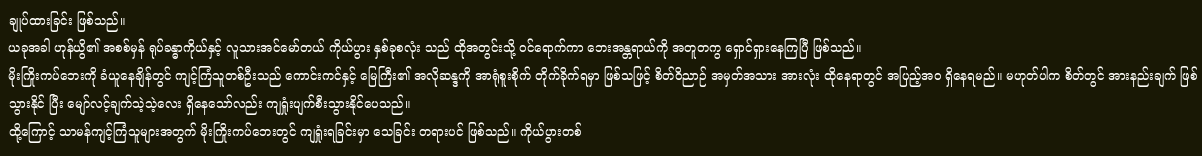ချုပ်ထားခြင်း ဖြစ်သည်။
ယခုအခါ ဟုန်ယွိ၏ အစစ်မှန် ရုပ်ခန္ဓာကိုယ်နှင့် လူသားအင်မော်တယ် ကိုယ်ပွား နှစ်ခုစလုံး သည် ထိုအတွင်းသို့ ဝင်ရောက်ကာ ဘေးအန္တရာယ်ကို အတူတကွ ရှောင်ရှားနေကြပြီ ဖြစ်သည်။
မိုးကြိုးကပ်ဘေးကို ခံယူနေချိန်တွင် ကျင့်ကြံသူတစ်ဦးသည် ကောင်းကင်နှင့် မြေကြီး၏ အလိုဆန္ဒကို အာရုံစူးစိုက် တိုက်ခိုက်ရမှာ ဖြစ်သဖြင့် စိတ်ဝိညာဉ် အမှတ်အသား အားလုံး ထိုနေရာတွင် အပြည့်အဝ ရှိနေရမည်။ မဟုတ်ပါက စိတ်တွင် အားနည်းချက် ဖြစ်သွားနိုင် ပြီး မျော်လင့်ချက်သဲ့သဲ့လေး ရှိနေသော်လည်း ကျရှုံးပျက်စီးသွားနိုင်ပေသည်။
ထို့ကြောင့် သာမန်ကျင့်ကြံသူများအတွက် မိုးကြိုးကပ်ဘေးတွင် ကျရှုံးရခြင်းမှာ သေခြင်း တရားပင် ဖြစ်သည်။ ကိုယ်ပွားတစ်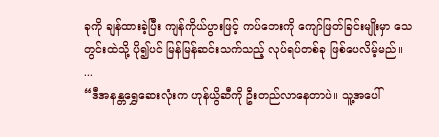ခုကို ချန်ထားခဲ့ပြီး ကျန်ကိုယ်ပွားဖြင့် ကပ်ဘေးကို ကျော်ဖြတ်ခြင်းမျိုးမှာ သေတွင်းထဲသို့ ပို၍ပင် မြန်မြန်ဆင်းသက်သည့် လုပ်ရပ်တစ်ခု ဖြစ်ပေလိမ့်မည်။
...
“ဒီအနန္တရွှေဆေးလုံးက ဟုန်ယွိဆီကို ဦးတည်လာနေတာပဲ။ သူ့အပေါ်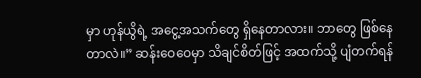မှာ ဟုန်ယွိရဲ့ အငွေ့အသက်တွေ ရှိနေတာလား။ ဘာတွေ ဖြစ်နေတာလဲ။” ဆန်းဝေဝေမှာ သိချင်စိတ်ဖြင့် အထက်သို့ ပျံတက်ရန်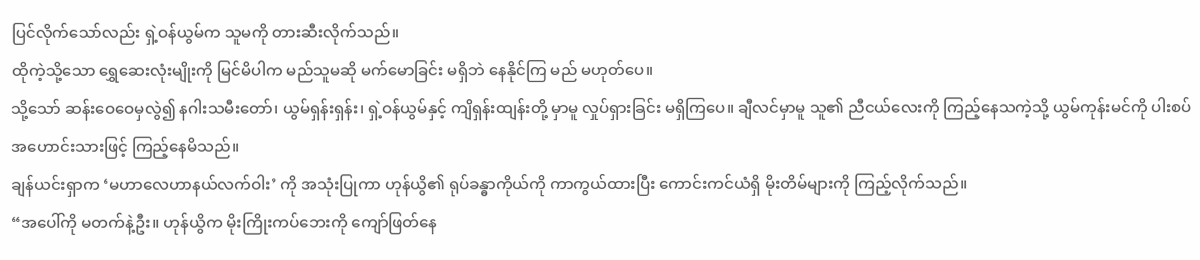ပြင်လိုက်သော်လည်း ရှဲ့ဝန်ယွမ်က သူမကို တားဆီးလိုက်သည်။
ထိုကဲ့သို့သော ရွှေဆေးလုံးမျိုးကို မြင်မိပါက မည်သူမဆို မက်မောခြင်း မရှိဘဲ နေနိုင်ကြ မည် မဟုတ်ပေ။
သို့သော် ဆန်းဝေဝေမှလွဲ၍ နဂါးသမီးတော်၊ ယွမ်ရှန်းရှန်း၊ ရှဲ့ဝန်ယွမ်နှင့် ကျိရှန်းထျန်းတို့ မှာမူ လှုပ်ရှားခြင်း မရှိကြပေ။ ချီလင်မှာမူ သူ၏ ညီငယ်လေးကို ကြည့်နေသကဲ့သို့ ယွမ်ကုန်းမင်ကို ပါးစပ်အဟောင်းသားဖြင့် ကြည့်နေမိသည်။
ချန်ယင်းရှာက ‘မဟာလေဟာနယ်လက်ဝါး’ ကို အသုံးပြုကာ ဟုန်ယွိ၏ ရုပ်ခန္ဓာကိုယ်ကို ကာကွယ်ထားပြီး ကောင်းကင်ယံရှိ မိုးတိမ်များကို ကြည့်လိုက်သည်။
“အပေါ်ကို မတက်နဲ့ဦး။ ဟုန်ယွိက မိုးကြိုးကပ်ဘေးကို ကျော်ဖြတ်နေ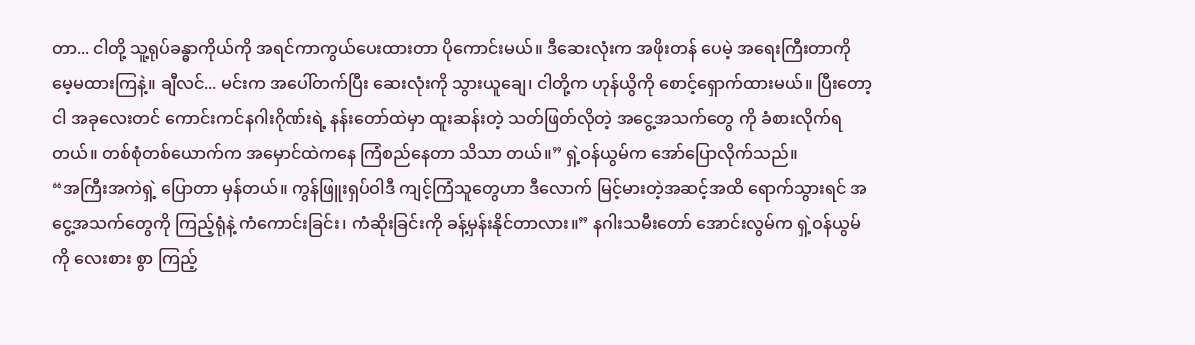တာ... ငါတို့ သူ့ရုပ်ခန္ဓာကိုယ်ကို အရင်ကာကွယ်ပေးထားတာ ပိုကောင်းမယ်။ ဒီဆေးလုံးက အဖိုးတန် ပေမဲ့ အရေးကြီးတာကို မေ့မထားကြနဲ့။ ချီလင်... မင်းက အပေါ်တက်ပြီး ဆေးလုံးကို သွားယူချေ၊ ငါတို့က ဟုန်ယွိကို စောင့်ရှောက်ထားမယ်။ ပြီးတော့ ငါ အခုလေးတင် ကောင်းကင်နဂါးဂိုဏ်းရဲ့ နန်းတော်ထဲမှာ ထူးဆန်းတဲ့ သတ်ဖြတ်လိုတဲ့ အငွေ့အသက်တွေ ကို ခံစားလိုက်ရတယ်။ တစ်စုံတစ်ယောက်က အမှောင်ထဲကနေ ကြံစည်နေတာ သိသာ တယ်။” ရှဲ့ဝန်ယွမ်က အော်ပြောလိုက်သည်။
“အကြီးအကဲရှဲ့ ပြောတာ မှန်တယ်။ ကွန်ဖြူးရှပ်ဝါဒီ ကျင့်ကြံသူတွေဟာ ဒီလောက် မြင့်မားတဲ့အဆင့်အထိ ရောက်သွားရင် အငွေ့အသက်တွေကို ကြည့်ရုံနဲ့ ကံကောင်းခြင်း၊ ကံဆိုးခြင်းကို ခန့်မှန်းနိုင်တာလား။” နဂါးသမီးတော် အောင်းလွမ်က ရှဲ့ဝန်ယွမ်ကို လေးစား စွာ ကြည့်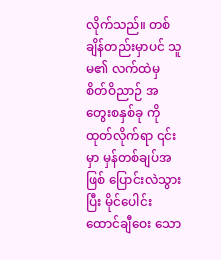လိုက်သည်။ တစ်ချိန်တည်းမှာပင် သူမ၏ လက်ထဲမှ စိတ်ဝိညာဉ် အတွေးစနှစ်ခု ကို ထုတ်လိုက်ရာ ၎င်းမှာ မှန်တစ်ချပ်အဖြစ် ပြောင်းလဲသွားပြီး မိုင်ပေါင်း ထောင်ချီဝေး သော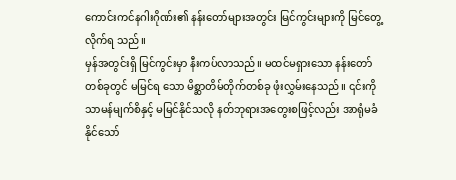ကောင်းကင်နဂါးဂိုဏ်း၏ နန်းတော်များအတွင်း မြင်ကွင်းများကို မြင်တွေ့လိုက်ရ သည်။
မှန်အတွင်းရှိ မြင်ကွင်းမှာ နီးကပ်လာသည်။ မထင်မရှားသော နန်းတော်တစ်ခုတွင် မမြင်ရ သော မိစ္ဆာတိမ်တိုက်တစ်ခု ဖုံးလွှမ်းနေသည်။ ၎င်းကို သာမန်မျက်စိနှင့် မမြင်နိုင်သလို နတ်ဘုရားအတွေးစဖြင့်လည်း အာရုံမခံနိုင်သော်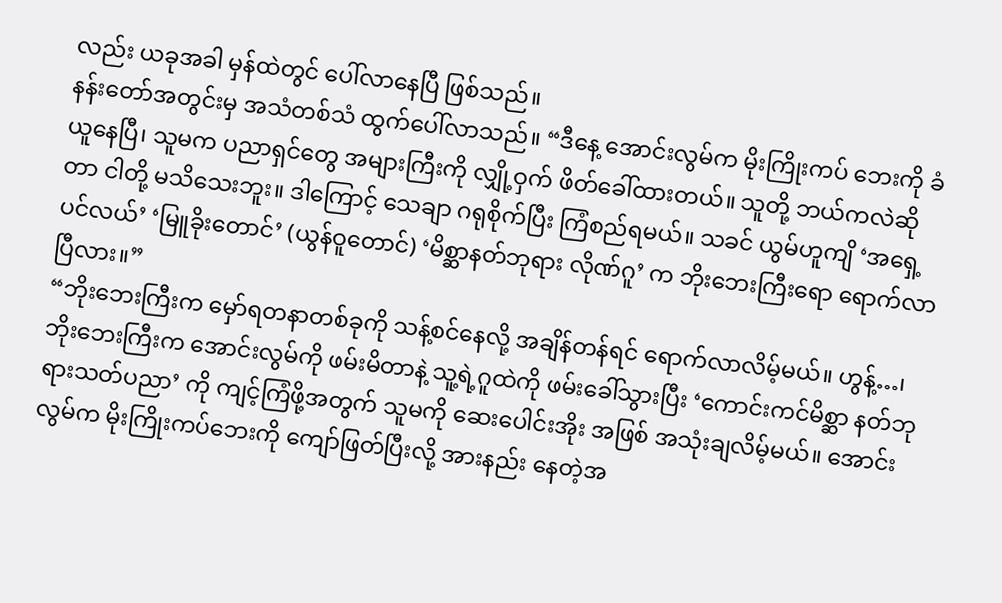လည်း ယခုအခါ မှန်ထဲတွင် ပေါ်လာနေပြီ ဖြစ်သည်။
နန်းတော်အတွင်းမှ အသံတစ်သံ ထွက်ပေါ်လာသည်။ “ဒီနေ့ အောင်းလွမ်က မိုးကြိုးကပ် ဘေးကို ခံယူနေပြီ၊ သူမက ပညာရှင်တွေ အများကြီးကို လျှို့ဝှက် ဖိတ်ခေါ်ထားတယ်။ သူတို့ ဘယ်ကလဲဆိုတာ ငါတို့ မသိသေးဘူး။ ဒါကြောင့် သေချာ ဂရုစိုက်ပြီး ကြံစည်ရမယ်။ သခင် ယွမ်ဟူကျိ ‘အရှေ့ပင်လယ်’ ‘မြူခိုးတောင်’ (ယွန်ဝူတောင်) ‘မိစ္ဆာနတ်ဘုရား လိုဏ်ဂူ’ က ဘိုးဘေးကြီးရော ရောက်လာပြီလား။”
“ဘိုးဘေးကြီးက မှော်ရတနာတစ်ခုကို သန့်စင်နေလို့ အချိန်တန်ရင် ရောက်လာလိမ့်မယ်။ ဟွန့်…၊ ဘိုးဘေးကြီးက အောင်းလွမ်ကို ဖမ်းမိတာနဲ့ သူ့ရဲ့ဂူထဲကို ဖမ်းခေါ်သွားပြီး ‘ကောင်းကင်မိစ္ဆာ နတ်ဘုရားသတ်ပညာ’ ကို ကျင့်ကြံဖို့အတွက် သူမကို ဆေးပေါင်းအိုး အဖြစ် အသုံးချလိမ့်မယ်။ အောင်းလွမ်က မိုးကြိုးကပ်ဘေးကို ကျော်ဖြတ်ပြီးလို့ အားနည်း နေတဲ့အ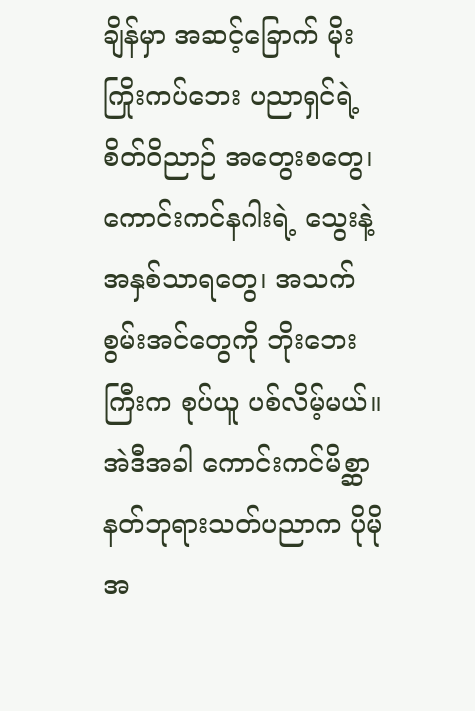ချိန်မှာ အဆင့်ခြောက် မိုးကြိုးကပ်ဘေး ပညာရှင်ရဲ့ စိတ်ဝိညာဉ် အတွေးစတွေ၊ ကောင်းကင်နဂါးရဲ့ သွေးနဲ့ အနှစ်သာရတွေ၊ အသက်စွမ်းအင်တွေကို ဘိုးဘေးကြီးက စုပ်ယူ ပစ်လိမ့်မယ်။ အဲဒီအခါ ကောင်းကင်မိစ္ဆာ နတ်ဘုရားသတ်ပညာက ပိုမို အ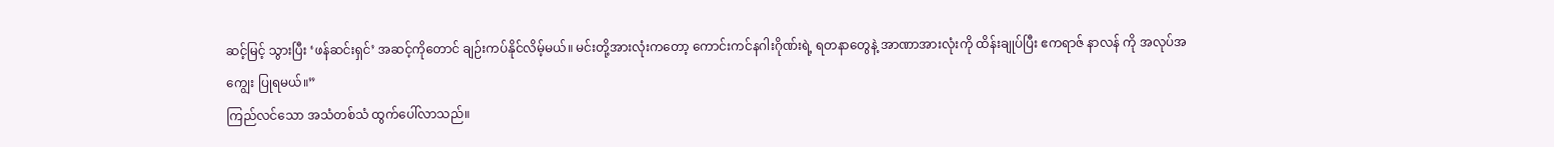ဆင့်မြင့် သွားပြီး ‘ဖန်ဆင်းရှင်’ အဆင့်ကိုတောင် ချဉ်းကပ်နိုင်လိမ့်မယ်။ မင်းတို့အားလုံးကတော့ ကောင်းကင်နဂါးဂိုဏ်းရဲ့ ရတနာတွေနဲ့ အာဏာအားလုံးကို ထိန်းချုပ်ပြီး ဧကရာဇ် နာလန် ကို အလုပ်အကျွေး ပြုရမယ်။”
ကြည်လင်သော အသံတစ်သံ ထွက်ပေါ်လာသည်။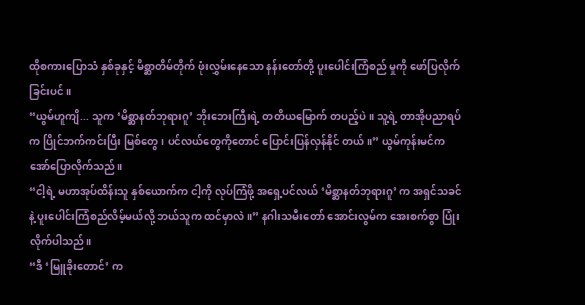ထိုစကားပြောသံ နှစ်ခုနှင့် မိစ္ဆာတိမ်တိုက် ဖုံးလွှမ်းနေသော နန်းတော်တို့ ပူးပေါင်းကြံစည် မှုကို ဖော်ပြလိုက်ခြင်းပင်။
“ယွမ်ဟူကျိ... သူက ‘မိစ္ဆာနတ်ဘုရားဂူ’ ဘိုးဘေးကြီးရဲ့ တတိယမြောက် တပည့်ပဲ။ သူ့ရဲ့ တာအိုပညာရပ်က ပြိုင်ဘက်ကင်းပြီး မြစ်တွေ၊ ပင်လယ်တွေကိုတောင် ပြောင်းပြန်လှန်နိုင် တယ်။” ယွမ်ကုန်းမင်က အော်ပြောလိုက်သည်။
“ငါ့ရဲ့ မဟာအုပ်ထိန်းသူ နှစ်ယောက်က ငါ့ကို လုပ်ကြံဖို့ အရှေ့ပင်လယ် ‘မိစ္ဆာနတ်ဘုရားဂူ’ က အရှင်သခင်နဲ့ ပူးပေါင်းကြံစည်လိမ့်မယ်လို့ ဘယ်သူက ထင်မှာလဲ။” နဂါးသမီးတော် အောင်းလွမ်က အေးစက်စွာ ပြုံးလိုက်ပါသည်။
“ဒီ ‘မြူခိုးတောင်’ က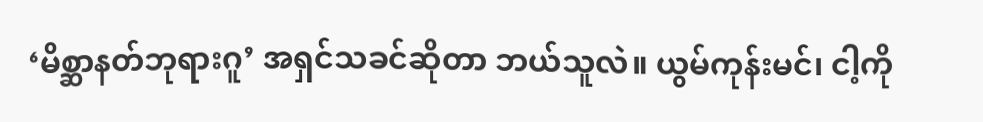‘မိစ္ဆာနတ်ဘုရားဂူ’ အရှင်သခင်ဆိုတာ ဘယ်သူလဲ။ ယွမ်ကုန်းမင်၊ ငါ့ကို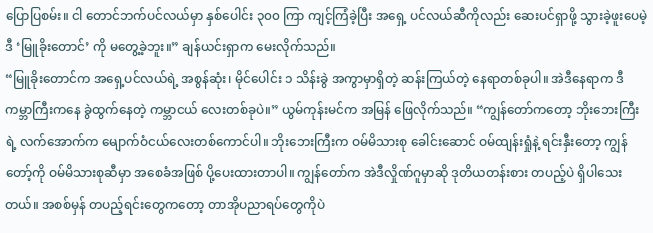ပြောပြစမ်း။ ငါ တောင်ဘက်ပင်လယ်မှာ နှစ်ပေါင်း ၃၀၀ ကြာ ကျင့်ကြံခဲ့ပြီး အရှေ့ ပင်လယ်ဆီကိုလည်း ဆေးပင်ရှာဖို့ သွားခဲ့ဖူးပေမဲ့ ဒီ ‘မြူခိုးတောင်’ ကို မတွေ့ခဲ့ဘူး။” ချန်ယင်းရှာက မေးလိုက်သည်။
“မြူခိုးတောင်က အရှေ့ပင်လယ်ရဲ့ အစွန်ဆုံး၊ မိုင်ပေါင်း ၁ သိန်းခွဲ အကွာမှာရှိတဲ့ ဆန်းကြယ်တဲ့ နေရာတစ်ခုပါ။ အဲဒီနေရာက ဒီကမ္ဘာကြီးကနေ ခွဲထွက်နေတဲ့ ကမ္ဘာငယ် လေးတစ်ခုပဲ။” ယွမ်ကုန်းမင်က အမြန် ဖြေလိုက်သည်။ “ကျွန်တော်ကတော့ ဘိုးဘေးကြီး ရဲ့ လက်အောက်က မျောက်ဝံငယ်လေးတစ်ကောင်ပါ။ ဘိုးဘေးကြီးက ဝမ်မိသားစု ခေါင်းဆောင် ဝမ်ထျန်းရှုံနဲ့ ရင်းနှီးတော့ ကျွန်တော့်ကို ဝမ်မိသားစုဆီမှာ အစေခံအဖြစ် ပို့ပေးထားတာပါ။ ကျွန်တော်က အဲဒီလှိုဏ်ဂူမှာဆို ဒုတိယတန်းစား တပည့်ပဲ ရှိပါသေး တယ်။ အစစ်မှန် တပည့်ရင်းတွေကတော့ တာအိုပညာရပ်တွေကိုပဲ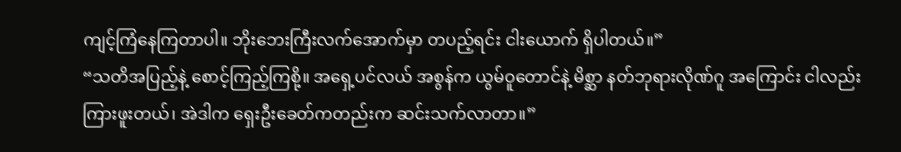ကျင့်ကြံနေကြတာပါ။ ဘိုးဘေးကြီးလက်အောက်မှာ တပည့်ရင်း ငါးယောက် ရှိပါတယ်။”
“သတိအပြည့်နဲ့ စောင့်ကြည့်ကြစို့။ အရှေ့ပင်လယ် အစွန်က ယွမ်ဝူတောင်နဲ့ မိစ္ဆာ နတ်ဘုရားလိုဏ်ဂူ အကြောင်း ငါလည်း ကြားဖူးတယ်၊ အဲဒါက ရှေးဦးခေတ်ကတည်းက ဆင်းသက်လာတာ။”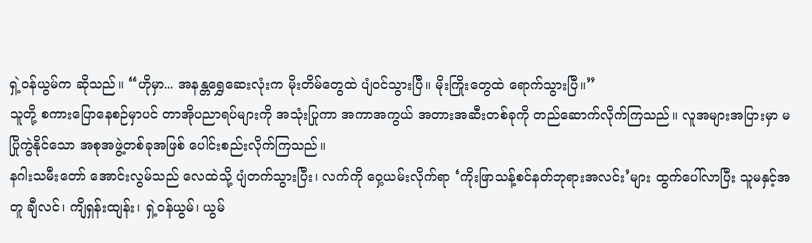ရှဲ့ဝန်ယွမ်က ဆိုသည်။ “ဟိုမှာ... အနန္တရွှေဆေးလုံးက မိုးတိမ်တွေထဲ ပျံဝင်သွားပြီ။ မိုးကြိုးတွေထဲ ရောက်သွားပြီ။”
သူတို့ စကားပြောနေစဉ်မှာပင် တာအိုပညာရပ်များကို အသုံးပြုကာ အကာအကွယ် အတားအဆီးတစ်ခုကို တည်ဆောက်လိုက်ကြသည်။ လူအများအပြားမှာ မပြိုကွဲနိုင်သော အစုအဖွဲ့တစ်ခုအဖြစ် ပေါင်းစည်းလိုက်ကြသည်။
နဂါးသမီးတော် အောင်းလွမ်သည် လေထဲသို့ ပျံတက်သွားပြီး၊ လက်ကို ဝှေ့ယမ်းလိုက်ရာ ‘ကိုးဖြာသန့်စင်နတ်ဘုရားအလင်း’များ ထွက်ပေါ်လာပြီး သူမနှင့်အတူ ချီလင်၊ ကျိရှန်းထျန်း၊ ရှဲ့ဝန်ယွမ်၊ ယွမ်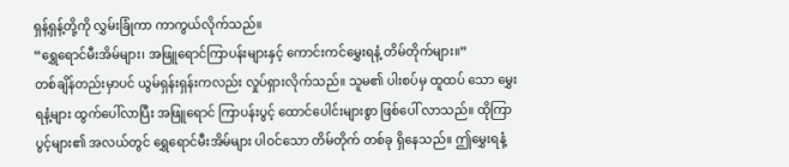ရှန့်ရှန့်တို့ကို လွှမ်းခြုံကာ ကာကွယ်လိုက်သည်။
“ရွှေရောင်မီးအိမ်များ၊ အဖြူရောင်ကြာပန်းများနှင့် ကောင်းကင်မွှေးရနံ့ တိမ်တိုက်များ။”
တစ်ချိန်တည်းမှာပင် ယွမ်ရှန်းရှန်းကလည်း လှုပ်ရှားလိုက်သည်။ သူမ၏ ပါးစပ်မှ ထူထပ် သော မွှေးရနံ့များ ထွက်ပေါ်လာပြီး အဖြူရောင် ကြာပန်းပွင့် ထောင်ပေါင်းများစွာ ဖြစ်ပေါ် လာသည်။ ထိုကြာပွင့်များ၏ အလယ်တွင် ရွှေရောင်မီးအိမ်များ ပါဝင်သော တိမ်တိုက် တစ်ခု ရှိနေသည်။ ဤမွှေးရနံ့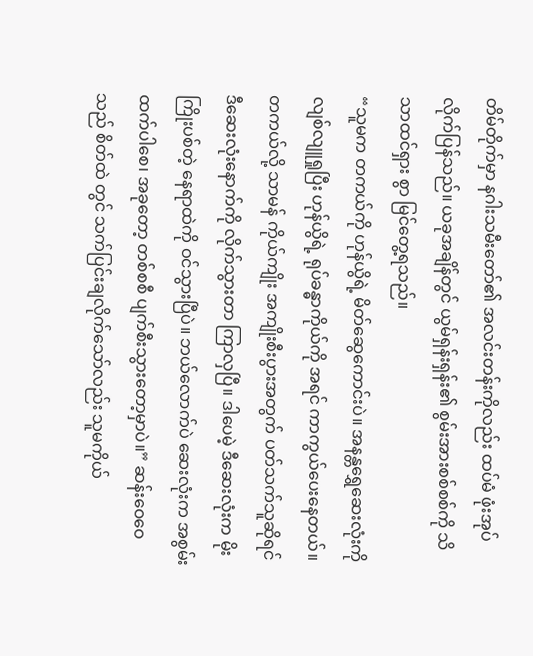တိမ်တိုက်မှာ နဂါးသမီးတော်၏ အလင်းတန်းကိုလည်း ထပ်မံ ဖုံးအုပ်လိုက်ပြန်သည်။ ယခုအချိန်တွင် ယွမ်ရှန်းရှန်း၏ စွမ်းအားစစ်စစ်ကို သိသာထင်ရှား စွာ မြင်တွေ့ရသည်။
“သူမက တကယ်ကို ဟုန်ယွိရဲ့ မိတ်ဆွေကောင်းပဲ။ အနန္တရွှေဆေးလုံးကို လျစ်လျူရှုပြီး ဟုန်ယွိရဲ့ ရုပ်ခန္ဓာကိုယ်ကို အရင် ကာကွယ်ပေးနေတယ်။ တကယ်လို့ သာမန် ကိုယ်ကျိုး အကျိုးစီးပွားအတွက် ပတ်သက်သူဆိုရင် ဒီဆေးလုံးနောက်ကို လိုက်သွားတာ ကြာလှပြီ။ ဒါပေမဲ့ ဒီဆေးလုံးက မိုးကြိုးပစ်တဲ့ နေရာထဲကို ဝင်သွားပြီပဲ။ ဘယ်လောက်ပဲ ဆေးလုံးက အစွမ်းထက်ပါစေ၊ အခုတော့ တစ်စစီ ပျက်စီးသွားတော့မှာပဲ။” ဆန်းဝေဝေသည် စိတ်ထဲ တွင် သက်ပြင်းချလိုက်သော်လည်း သူမကိုယ်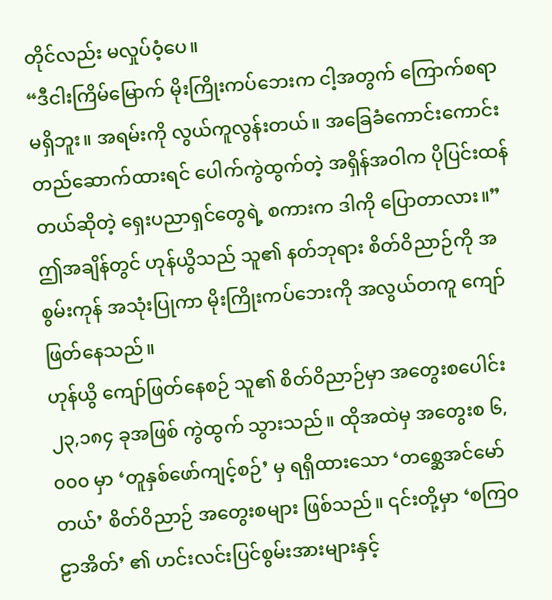တိုင်လည်း မလှုပ်ဝံ့ပေ။
“ဒီငါးကြိမ်မြောက် မိုးကြိုးကပ်ဘေးက ငါ့အတွက် ကြောက်စရာ မရှိဘူး။ အရမ်းကို လွယ်ကူလွန်းတယ်။ အခြေခံကောင်းကောင်း တည်ဆောက်ထားရင် ပေါက်ကွဲထွက်တဲ့ အရှိန်အဝါက ပိုပြင်းထန်တယ်ဆိုတဲ့ ရှေးပညာရှင်တွေရဲ့ စကားက ဒါကို ပြောတာလား။”
ဤအချိန်တွင် ဟုန်ယွိသည် သူ၏ နတ်ဘုရား စိတ်ဝိညာဉ်ကို အစွမ်းကုန် အသုံးပြုကာ မိုးကြိုးကပ်ဘေးကို အလွယ်တကူ ကျော်ဖြတ်နေသည်။
ဟုန်ယွိ ကျော်ဖြတ်နေစဉ် သူ၏ စိတ်ဝိညာဉ်မှာ အတွေးစပေါင်း ၂၃,၁၈၄ ခုအဖြစ် ကွဲထွက် သွားသည်။ ထိုအထဲမှ အတွေးစ ၆,၀၀၀ မှာ ‘တူနှစ်ဖော်ကျင့်စဉ်’ မှ ရရှိထားသော ‘တစ္ဆေအင်မော်တယ်’ စိတ်ဝိညာဉ် အတွေးစများ ဖြစ်သည်။ ၎င်းတို့မှာ ‘စကြဝဠာအိတ်’ ၏ ဟင်းလင်းပြင်စွမ်းအားများနှင့်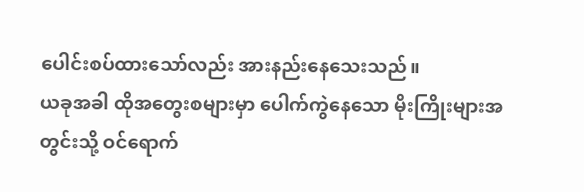ပေါင်းစပ်ထားသော်လည်း အားနည်းနေသေးသည်။
ယခုအခါ ထိုအတွေးစများမှာ ပေါက်ကွဲနေသော မိုးကြိုးများအတွင်းသို့ ဝင်ရောက်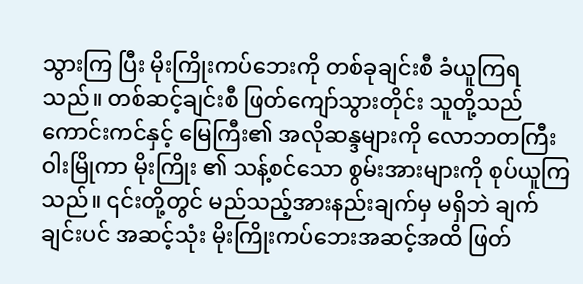သွားကြ ပြီး မိုးကြိုးကပ်ဘေးကို တစ်ခုချင်းစီ ခံယူကြရသည်။ တစ်ဆင့်ချင်းစီ ဖြတ်ကျော်သွားတိုင်း သူတို့သည် ကောင်းကင်နှင့် မြေကြီး၏ အလိုဆန္ဒများကို လောဘတကြီး ဝါးမြိုကာ မိုးကြိုး ၏ သန့်စင်သော စွမ်းအားများကို စုပ်ယူကြသည်။ ၎င်းတို့တွင် မည်သည့်အားနည်းချက်မှ မရှိဘဲ ချက်ချင်းပင် အဆင့်သုံး မိုးကြိုးကပ်ဘေးအဆင့်အထိ ဖြတ်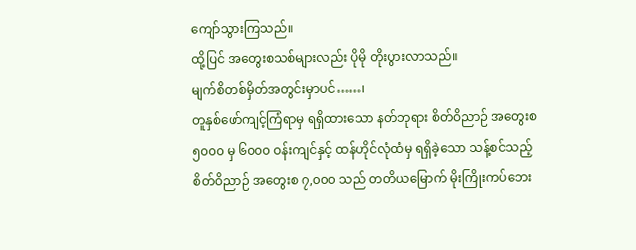ကျော်သွားကြသည်။
ထို့ပြင် အတွေးစသစ်များလည်း ပိုမို တိုးပွားလာသည်။
မျက်စိတစ်မှိတ်အတွင်းမှာပင်……၊
တူနှစ်ဖော်ကျင့်ကြံရာမှ ရရှိထားသော နတ်ဘုရား စိတ်ဝိညာဉ် အတွေးစ ၅၀၀၀ မှ ၆၀၀၀ ဝန်းကျင်နှင့် ထန်ဟိုင်လုံထံမှ ရရှိခဲ့သော သန့်စင်သည့် စိတ်ဝိညာဉ် အတွေးစ ၇,၀၀၀ သည် တတိယမြောက် မိုးကြိုးကပ်ဘေး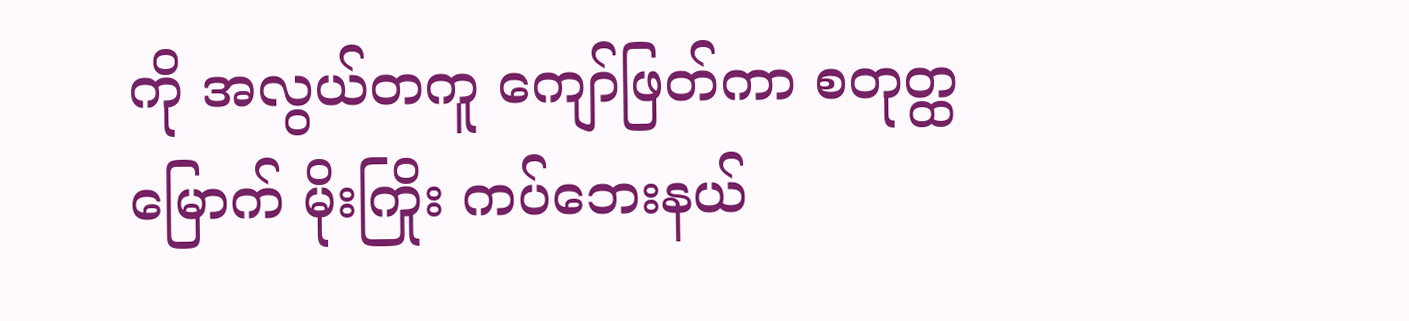ကို အလွယ်တကူ ကျော်ဖြတ်ကာ စတုတ္ထမြောက် မိုးကြိုး ကပ်ဘေးနယ်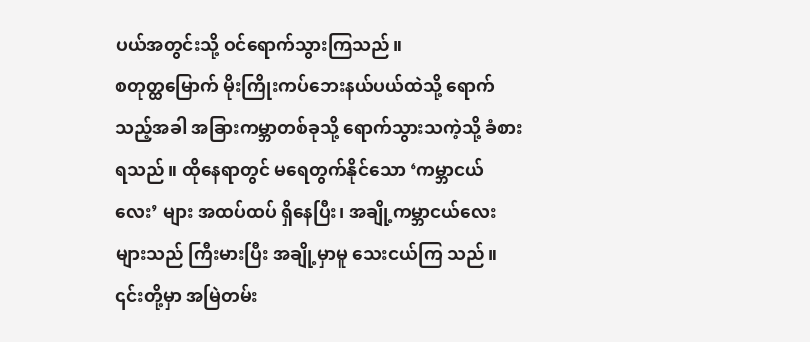ပယ်အတွင်းသို့ ဝင်ရောက်သွားကြသည်။
စတုတ္ထမြောက် မိုးကြိုးကပ်ဘေးနယ်ပယ်ထဲသို့ ရောက်သည့်အခါ အခြားကမ္ဘာတစ်ခုသို့ ရောက်သွားသကဲ့သို့ ခံစားရသည်။ ထိုနေရာတွင် မရေတွက်နိုင်သော ‘ကမ္ဘာငယ်လေး’ များ အထပ်ထပ် ရှိနေပြီး၊ အချို့ကမ္ဘာငယ်လေးများသည် ကြီးမားပြီး အချို့မှာမူ သေးငယ်ကြ သည်။ ၎င်းတို့မှာ အမြဲတမ်း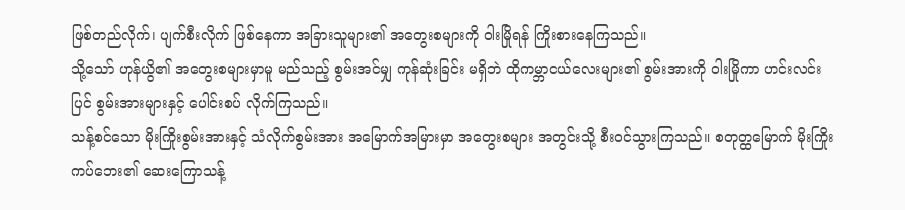ဖြစ်တည်လိုက်၊ ပျက်စီးလိုက် ဖြစ်နေကာ အခြားသူများ၏ အတွေးစများကို ဝါးမြိုရန် ကြိုးစားနေကြသည်။
သို့သော် ဟုန်ယွိ၏ အတွေးစများမှာမူ မည်သည့် စွမ်းအင်မျှ ကုန်ဆုံးခြင်း မရှိဘဲ ထိုကမ္ဘာငယ်လေးများ၏ စွမ်းအားကို ဝါးမြိုကာ ဟင်းလင်းပြင် စွမ်းအားများနှင့် ပေါင်းစပ် လိုက်ကြသည်။
သန့်စင်သော မိုးကြိုးစွမ်းအားနှင့် သံလိုက်စွမ်းအား အမြောက်အမြားမှာ အတွေးစများ အတွင်းသို့ စီးဝင်သွားကြသည်။ စတုတ္ထမြောက် မိုးကြိုးကပ်ဘေး၏ ဆေးကြောသန့်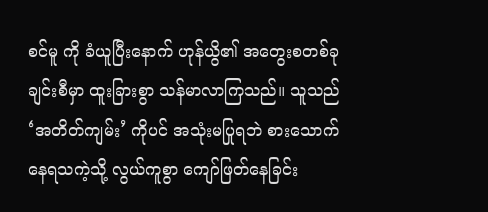စင်မူ ကို ခံယူပြီးနောက် ဟုန်ယွိ၏ အတွေးစတစ်ခုချင်းစီမှာ ထူးခြားစွာ သန်မာလာကြသည်။ သူသည် ‘အတိတ်ကျမ်း’ ကိုပင် အသုံးမပြုရဘဲ စားသောက်နေရသကဲ့သို့ လွယ်ကူစွာ ကျော်ဖြတ်နေခြင်း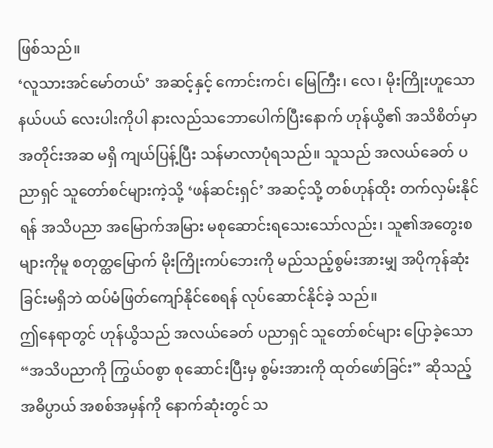ဖြစ်သည်။
‘လူသားအင်မော်တယ်’ အဆင့်နှင့် ကောင်းကင်၊ မြေကြီး၊ လေ၊ မိုးကြိုးဟူသော နယ်ပယ် လေးပါးကိုပါ နားလည်သဘောပေါက်ပြီးနောက် ဟုန်ယွိ၏ အသိစိတ်မှာ အတိုင်းအဆ မရှိ ကျယ်ပြန့်ပြီး သန်မာလာပုံရသည်။ သူသည် အလယ်ခေတ် ပညာရှင် သူတော်စင်များကဲ့သို့ ‘ဖန်ဆင်းရှင်’ အဆင့်သို့ တစ်ဟုန်ထိုး တက်လှမ်းနိုင်ရန် အသိပညာ အမြောက်အမြား မစုဆောင်းရသေးသော်လည်း၊ သူ၏အတွေးစများကိုမူ စတုတ္ထမြောက် မိုးကြိုးကပ်ဘေးကို မည်သည့်စွမ်းအားမျှ အပိုကုန်ဆုံးခြင်းမရှိဘဲ ထပ်မံဖြတ်ကျော်နိုင်စေရန် လုပ်ဆောင်နိုင်ခဲ့ သည်။
ဤနေရာတွင် ဟုန်ယွိသည် အလယ်ခေတ် ပညာရှင် သူတော်စင်များ ပြောခဲ့သော “အသိပညာကို ကြွယ်ဝစွာ စုဆောင်းပြီးမှ စွမ်းအားကို ထုတ်ဖော်ခြင်း” ဆိုသည့် အဓိပ္ပာယ် အစစ်အမှန်ကို နောက်ဆုံးတွင် သ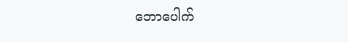ဘောပေါက်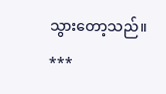သွားတော့သည်။
***